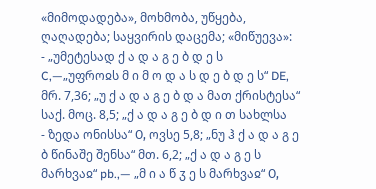«მიმოდადება», მოხმობა, უწყება, ღაღადება; საყვირის დაცემა; «მიწუევა»:
- „უმეტესად ქ ა დ ა გ ე ბ დ ე ს C,—„უფროჲს მ ი მ ო დ ა ს დ ე ბ დ ე ს“ DE, მრ. 7,36; „უ ქ ა დ ა გ ე ბ დ ა მათ ქრისტესა“ საქ. მოც. 8,5; „ქ ა დ ა გ ე ბ დ ი თ სახლსა
- ზედა ონისსა“ О, ოვსე 5,8; „ნუ ჰ ქ ა დ ა გ ე ბ წინაშე შენსა“ მთ. 6,2; „ქ ა დ ა გ ე ს მარხვაჲ“ pb.,— „მ ი ა წ ჳ ე ს მარხვაჲ“ О,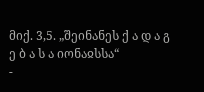მიქ. 3,5. „შეინანეს ქ ა დ ა გ ე ბ ა ს ა იონაჲსსა“
-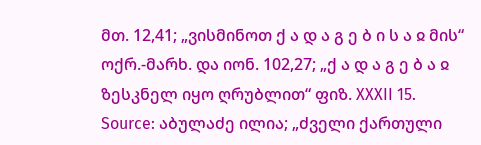მთ. 12,41; „ვისმინოთ ქ ა დ ა გ ე ბ ი ს ა ჲ მის“ ოქრ.-მარხ. და იონ. 102,27; „ქ ა დ ა გ ე ბ ა ჲ ზესკნელ იყო ღრუბლით“ ფიზ. XXXII 15.
Source: აბულაძე ილია; „ძველი ქართული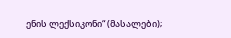ენის ლექსიკონი“ (მასალები);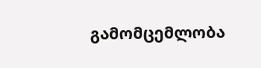გამომცემლობა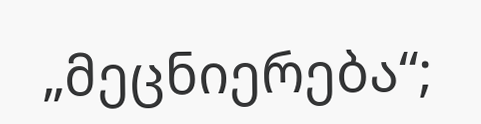„მეცნიერება“;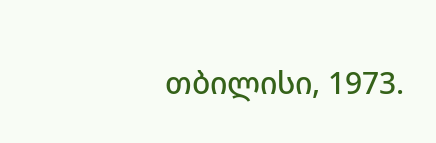თბილისი, 1973.